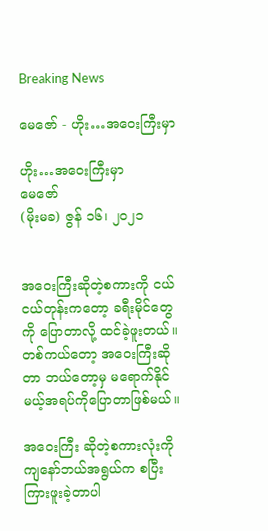Breaking News

မေဇော် - ဟိုး…အဝေးကြီးမှာ

ဟိုး…အဝေးကြီးမှာ
မေဇော်
(မိုးမခ) ဇွန် ၁၆၊ ၂၀၂၁


အဝေးကြီးဆိုတဲ့စကားကို ငယ်ငယ်တုန်းကတော့ ခရီးမိုင်တွေကို ပြောတာလို့ ထင်ခဲ့ဖူးတယ်။
တစ်ကယ်တော့ အဝေးကြီးဆိုတာ ဘယ်တော့မှ မရောက်နိုင်မယ့်အရပ်ကိုပြောတာဖြစ်မယ်။

အဝေးကြီး ဆိုတဲ့စကားလုံးကို ကျနော်ဘယ်အရွယ်က စပြီးကြားဖူးခဲ့တာပါ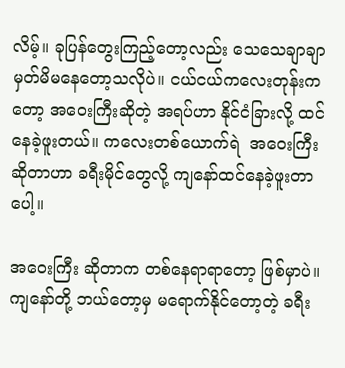လိမ့်။ ခုပြန်တွေးကြည့်တော့လည်း သေသေချာချာ မှတ်မိမနေတော့သလိုပဲ။ ငယ်ငယ်ကလေးတုန်းကတော့ အဝေးကြီးဆိုတဲ့ အရပ်ဟာ နိုင်ငံခြားလို့ ထင်နေခဲ့ဖူးတယ်။ ကလေးတစ်ယောက်ရဲ  အဝေးကြီး ဆိုတာဟာ ခရီးမိုင်တွေလို့ ကျနော်ထင်နေခဲ့ဖူးတာပေါ့။

အဝေးကြီး ဆိုတာက တစ်နေရာရာတော့ ဖြစ်မှာပဲ။ ကျနော်တို့ ဘယ်တော့မှ မရောက်နိုင်တော့တဲ့ ခရီး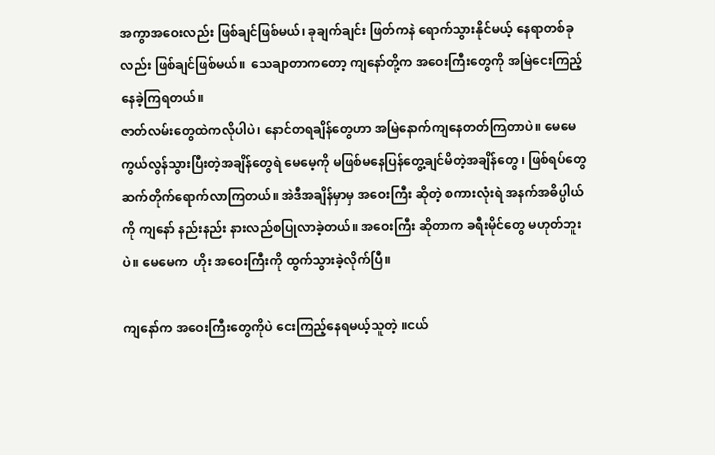အကွာအဝေးလည်း ဖြစ်ချင်ဖြစ်မယ်၊ ခုချက်ချင်း ဖြတ်ကနဲ ရောက်သွားနိုင်မယ့် နေရာတစ်ခုလည်း ဖြစ်ချင်ဖြစ်မယ်။  သေချာတာကတော့ ကျနော်တို့က အဝေးကြီးတွေကို အမြဲငေးကြည့်နေခဲ့ကြရတယ်။
ဇာတ်လမ်းတွေထဲကလိုပါပဲ၊ နောင်တရချိန်တွေဟာ အမြဲနောက်ကျနေတတ်ကြတာပဲ။ မေမေ ကွယ်လွန်သွားပြီးတဲ့အချိန်တွေရဲ မေမေ့ကို မဖြစ်မနေပြန်တွေ့ချင်မိတဲ့အချိန်တွေ ၊ ဖြစ်ရပ်တွေ ဆက်တိုက်ရောက်လာကြတယ်။ အဲဒီအချိန်မှာမှ အဝေးကြီး ဆိုတဲ့ စကားလုံးရဲ အနက်အဓိပ္ပါယ်ကို ကျနော် နည်းနည်း နားလည်စပြုလာခဲ့တယ်။ အဝေးကြီး ဆိုတာက ခရီးမိုင်တွေ မဟုတ်ဘူးပဲ။ မေမေက  ဟိုး အဝေးကြီးကို ထွက်သွားခဲ့လိုက်ပြီ။

ကျနော်က အဝေးကြီးတွေကိုပဲ ငေးကြည့်နေရမယ့်သူတဲ့ ။ငယ်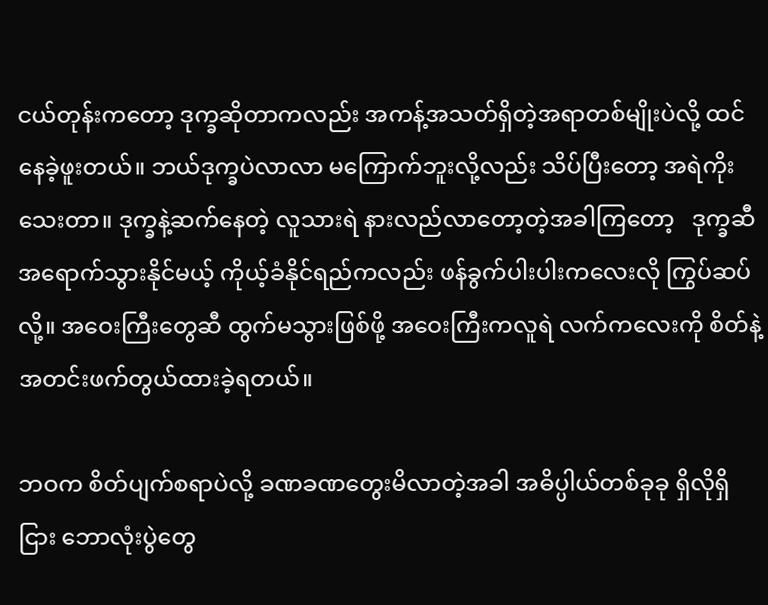ငယ်တုန်းကတော့ ဒုက္ခဆိုတာကလည်း အကန့်အသတ်ရှိတဲ့အရာတစ်မျိုးပဲလို့ ထင်နေခဲ့ဖူးတယ်။ ဘယ်ဒုက္ခပဲလာလာ မကြောက်ဘူးလို့လည်း သိပ်ပြီးတော့ အရဲကိုးသေးတာ။ ဒုက္ခနဲ့ဆက်နေတဲ့ လူသားရဲ နားလည်လာတော့တဲ့အခါကြတော့   ဒုက္ခဆီအရောက်သွားနိုင်မယ့် ကိုယ့်ခံနိုင်ရည်ကလည်း ဖန်ခွက်ပါးပါးကလေးလို ကြွပ်ဆပ်လို့။ အဝေးကြီးတွေဆီ ထွက်မသွားဖြစ်ဖို့ အဝေးကြီးကလူရဲ လက်ကလေးကို စိတ်နဲ့အတင်းဖက်တွယ်ထားခဲ့ရတယ်။

ဘဝက စိတ်ပျက်စရာပဲလို့ ခဏခဏတွေးမိလာတဲ့အခါ အဓိပ္ပါယ်တစ်ခုခု ရှိလိုရှိငြား ဘောလုံးပွဲတွေ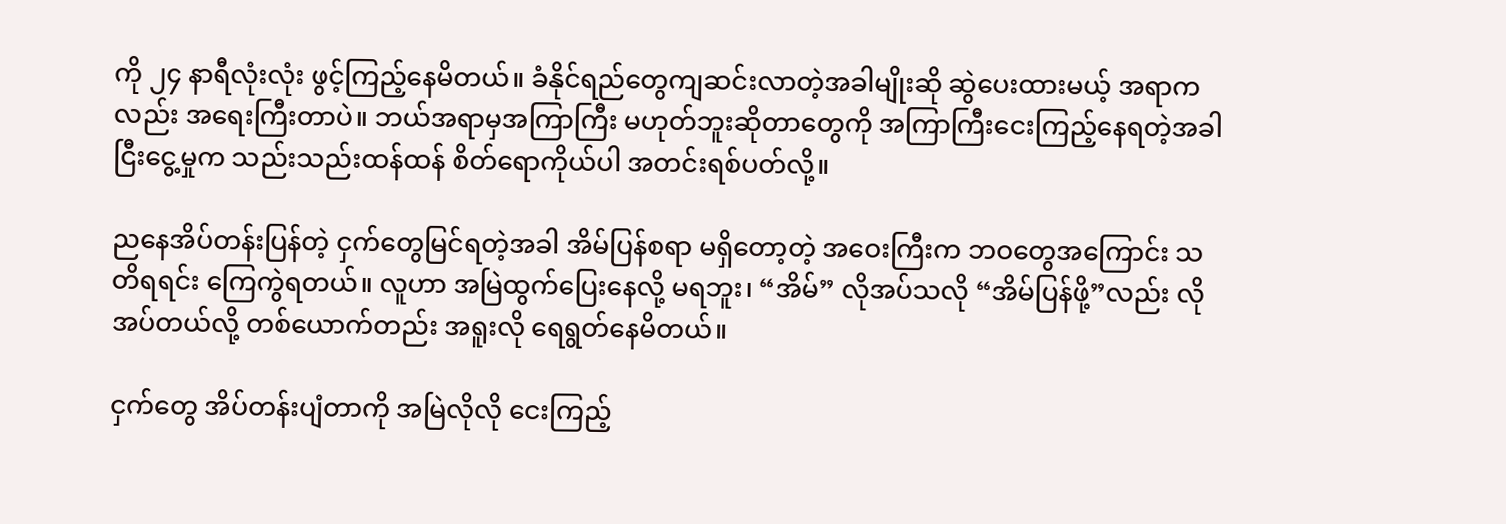ကို ၂၄ နာရီလုံးလုံး ဖွင့်ကြည့်နေမိတယ်။ ခံနိုင်ရည်တွေကျဆင်းလာတဲ့အခါမျိုးဆို ဆွဲပေးထားမယ့် အရာကလည်း အရေးကြီးတာပဲ။ ဘယ်အရာမှအကြာကြီး မဟုတ်ဘူးဆိုတာတွေကို အကြာကြီးငေးကြည့်နေရတဲ့အခါ ငြီးငွေ့မှုက သည်းသည်းထန်ထန် စိတ်ရောကိုယ်ပါ အတင်းရစ်ပတ်လို့။

ညနေအိပ်တန်းပြန်တဲ့ ငှက်တွေမြင်ရတဲ့အခါ အိမ်ပြန်စရာ မရှိတော့တဲ့ အဝေးကြီးက ဘဝတွေအကြောင်း သတိရရင်း ကြေကွဲရတယ်။ လူဟာ အမြဲထွက်ပြေးနေလို့ မရဘူး၊ “အိမ်” လိုအပ်သလို “အိမ်ပြန်ဖို့”လည်း လိုအပ်တယ်လို့ တစ်ယောက်တည်း အရူးလို ရေရွတ်နေမိတယ်။

ငှက်တွေ အိပ်တန်းပျံတာကို အမြဲလိုလို ငေးကြည့်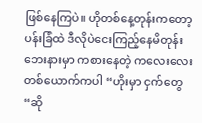ဖြစ်နေကြပဲ။ ဟိုတစ်နေ့တုန်းကတော့ ပန်းခြံထဲ ဒီလိုပဲငေးကြည့်နေမိတုန်း ဘေးနားမှာ ကစားနေတဲ့ ကလေးလေးတစ်ယောက်ကပါ “ဟိုးမှာ ငှက်တွေ “ဆို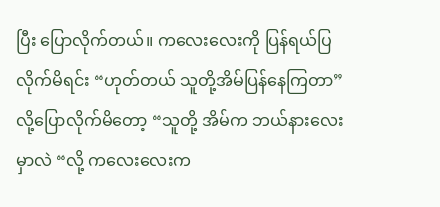ပြီး ပြောလိုက်တယ်။ ကလေးလေးကို ပြန်ရယ်ပြလိုက်မိရင်း “ဟုတ်တယ် သူတို့အိမ်ပြန်နေကြတာ” လို့ပြောလိုက်မိတော့ “သူတို့ အိမ်က ဘယ်နားလေးမှာလဲ “လို့ ကလေးလေးက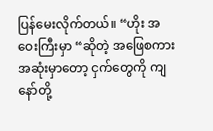ပြန်မေးလိုက်တယ်။ “ဟိုး အဝေးကြီးမှာ “ဆိုတဲ့ အဖြေစကားအဆုံးမှာတော့ ငှက်တွေကို ကျနော်တို့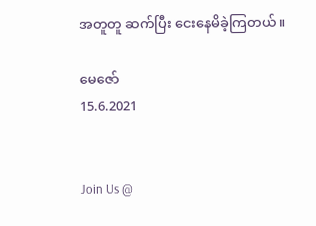အတူတူ ဆက်ပြီး ငေးနေမိခဲ့ကြတယ်။

မေဇော်
15.6.2021


Join Us @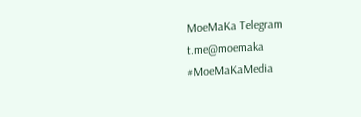MoeMaKa Telegram
t.me@moemaka
#MoeMaKaMedia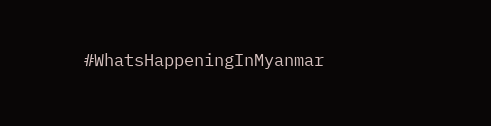#WhatsHappeningInMyanmar